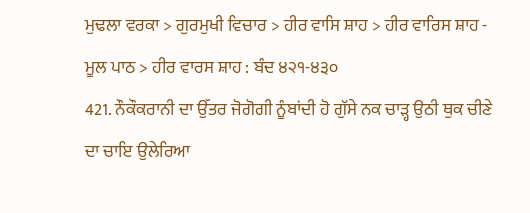ਮੁਢਲਾ ਵਰਕਾ > ਗੁਰਮੁਖੀ ਵਿਚਾਰ > ਹੀਰ ਵਾਸਿ ਸ਼ਾਹ > ਹੀਰ ਵਾਰਿਸ ਸ਼ਾਹ - ਮੂਲ ਪਾਠ > ਹੀਰ ਵਾਰਸ ਸ਼ਾਹ : ਬੰਦ ੪੨੧-੪੩੦
421. ਨੌਕੌਕਰਾਨੀ ਦਾ ਉੱਤਰ ਜੋਗੋਗੀ ਨੂੰਬਾਂਦੀ ਹੋ ਗੁੱਸੇ ਨਕ ਚਾੜ੍ਹ ਉਠੀ ਥੁਕ ਚੀਣੇ ਦਾ ਚਾਇ ਉਲੇਰਿਆ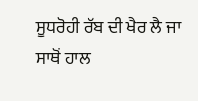ਸੂਧਰੋਹੀ ਰੱਬ ਦੀ ਖੈਰ ਲੈ ਜਾ ਸਾਥੋਂ ਹਾਲ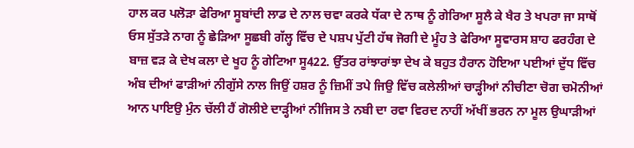ਹਾਲ ਕਰ ਪਲੋੜਾ ਫੇਰਿਆ ਸੂਬਾਂਦੀ ਲਾਡ ਦੇ ਨਾਲ ਚਵਾ ਕਰਕੇ ਧੱਕਾ ਦੇ ਨਾਥ ਨੂੰ ਗੇਰਿਆ ਸੂਲੈ ਕੇ ਖੈਰ ਤੇ ਖਪਰਾ ਜਾ ਸਾਥੋਂ ਓਸ ਸੁੱਤੜੇ ਨਾਗ ਨੂੰ ਛੇੜਿਆ ਸੂਛਬੀ ਗੱਲ੍ਹ ਵਿੱਚ ਦੇ ਪਸ਼ਪ ਪੁੱਟੀ ਹੱਥ ਜੋਗੀ ਦੇ ਮੂੰਹ ਤੇ ਫੇਰਿਆ ਸੂਵਾਰਸ ਸ਼ਾਹ ਫਰਹੰਗ ਦੇ ਬਾਜ਼ ਵੜ ਕੇ ਦੇਖ ਕਲਾ ਦੇ ਖੂਹ ਨੂੰ ਗੇਟਿਆ ਸੂ422. ਉੱਤਰ ਰਾਂਝਾਰਾਂਝਾ ਦੇਖ ਕੇ ਬਹੁਤ ਹੈਰਾਨ ਹੋਇਆ ਪਈਆਂ ਦੁੱਧ ਵਿੱਚ ਅੰਬ ਦੀਆਂ ਫਾੜੀਆਂ ਨੀਗੁੱਸੇ ਨਾਲ ਜਿਉਂ ਹਸ਼ਰ ਨੂੰ ਜ਼ਿਮੀਂ ਤਪੇ ਜਿਉ ਵਿੱਚ ਕਲੇਲੀਆਂ ਚਾੜ੍ਹੀਆਂ ਨੀਚੀਣਾ ਚੋਗ ਚਮੋਨੀਆਂ ਆਨ ਪਾਇਉ ਮੁੰਨ ਚੱਲੀ ਹੈਂ ਗੋਲੀਏ ਦਾੜ੍ਹੀਆਂ ਨੀਜਿਸ ਤੇ ਨਬੀ ਦਾ ਰਵਾ ਵਿਰਦ ਨਾਹੀਂ ਅੱਖੀਂ ਭਰਨ ਨਾ ਮੂਲ ਉਘਾੜੀਆਂ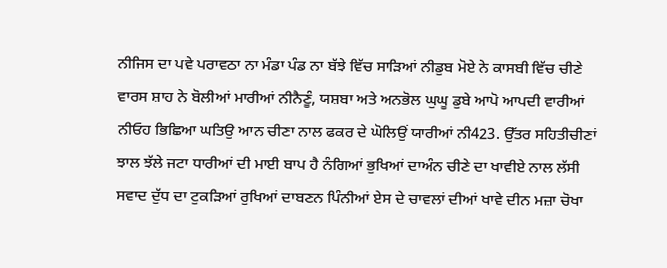ਨੀਜਿਸ ਦਾ ਪਵੇ ਪਰਾਵਠਾ ਨਾ ਮੰਡਾ ਪੰਡ ਨਾ ਬੱਝੇ ਵਿੱਚ ਸਾੜਿਆਂ ਨੀਡੁਬ ਮੋਏ ਨੇ ਕਾਸਬੀ ਵਿੱਚ ਚੀਣੇ ਵਾਰਸ ਸ਼ਾਹ ਨੇ ਬੋਲੀਆਂ ਮਾਰੀਆਂ ਨੀਨੈਣੂੰ, ਯਸ਼ਬਾ ਅਤੇ ਅਨਭੋਲ ਘੁਘੂ ਡੁਬੇ ਆਪੋ ਆਪਦੀ ਵਾਰੀਆਂ ਨੀਓਹ ਭਿਛਿਆ ਘਤਿਉ ਆਨ ਚੀਣਾ ਨਾਲ ਫਕਰ ਦੇ ਘੋਲਿਉਂ ਯਾਰੀਆਂ ਨੀ423. ਉੱਤਰ ਸਹਿਤੀਚੀਣਾਂ ਝਾਲ ਝੱਲੇ ਜਟਾ ਧਾਰੀਆਂ ਦੀ ਮਾਈ ਬਾਪ ਹੈ ਨੰਗਿਆਂ ਭੁਖਿਆਂ ਦਾਅੰਨ ਚੀਣੇ ਦਾ ਖਾਵੀਏ ਨਾਲ ਲੱਸੀ ਸਵਾਦ ਦੁੱਧ ਦਾ ਟੁਕੜਿਆਂ ਰੁਖਿਆਂ ਦਾਬਣਨ ਪਿੰਨੀਆਂ ਏਸ ਦੇ ਚਾਵਲਾਂ ਦੀਆਂ ਖਾਵੇ ਦੀਨ ਮਜ਼ਾ ਚੋਖਾ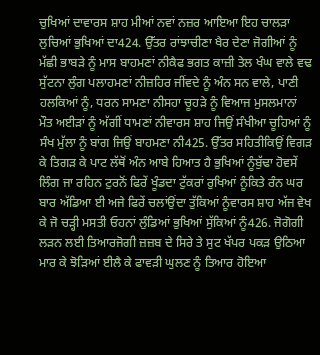ਚੁਖਿਆਂ ਦਾਵਾਰਸ ਸ਼ਾਹ ਮੀਆਂ ਨਵਾਂ ਨਜ਼ਰ ਆਇਆ ਇਹ ਚਾਲੜਾ ਲੁਚਿਆਂ ਭੁਖਿਆਂ ਦਾ424. ਉੱਤਰ ਰਾਂਝਾਚੀਣਾ ਖੈਰ ਦੇਣਾ ਜੋਗੀਆਂ ਨੂੰ ਮੱਛੀ ਭਾਬੜੇ ਨੂੰ ਮਾਸ ਬਾਹਮਣਾਂ ਨੀਕੈਫ ਭਗਤ ਕਾਜ਼ੀ ਤੇਲ ਖੰਘ ਵਾਲੇ ਵਢ ਸੁੱਟਨਾ ਲੁੰਗ ਪਲਾਹਮਣਾਂ ਨੀਜ਼ਹਿਰ ਜੀਂਵਦੇ ਨੂੰ ਅੰਨ ਸਨ ਵਾਲੇ, ਪਾਣੀ ਹਲਕਿਆਂ ਨੂੰ, ਧਰਨ ਸਾਮਣਾ ਨੀਸਹਾ ਚੂਹੜੇ ਨੂੰ ਵਿਆਜ ਮੁਸਲਮਾਨਾਂ ਮੌਤ ਅਈੜਾਂ ਨੂੰ ਅੱਗੀਂ ਧਾਮਣਾਂ ਨੀਵਾਰਸ ਸ਼ਾਹ ਜਿਉਂ ਸੰਖੀਆ ਚੂਹਿਆਂ ਨੂੰ ਸੰਖ ਮੁੱਲਾ ਨੂੰ ਬਾਂਗ ਜਿਉਂ ਬਾਹਮਣਾ ਨੀ425. ਉੱਤਰ ਸਹਿਤੀਕਿਉਂ ਵਿਗੜ ਕੇ ਤਿਗੜ ਕੇ ਪਾਟ ਲੱਥੋਂ ਅੰਨ ਆਬੇ ਹਿਆਤ ਹੈ ਭੁਖਿਆਂ ਨੂੰਬੁੱਢਾ ਹੋਵਸੇਂ ਲਿੰਗ ਜਾ ਰਹਿਨ ਟੁਰਨੋਂ ਫਿਰੇਂ ਖੂੰਡਦਾ ਟੁੱਕਰਾਂ ਰੁਖਿਆਂ ਨੂੰਕਿਤੇ ਰੰਨ ਘਰ ਬਾਰ ਅੱਡਿਆ ਈ ਅਜੇ ਫਿਰੇਂ ਚਲਾਂਉਂਦਾ ਤੁੱਕਿਆਂ ਨੂੰਵਾਰਸ ਸ਼ਾਹ ਅੱਜ ਵੇਖ ਕੇ ਜੋ ਚੜ੍ਹੀ ਮਸਤੀ ਓਹਨਾਂ ਲੁੰਡਿਆਂ ਭੁਖਿਆਂ ਸੁੱਕਿਆਂ ਨੂੰ426. ਜੋਗੋਗੀ ਲੜਨ ਲਈ ਤਿਆਰਜੋਗੀ ਜ਼ਜ਼ਬ ਦੇ ਸਿਰੇ ਤੇ ਸੁਟ ਖੱਪਰ ਪਕੜ ਉਠਿਆ ਮਾਰ ਕੇ ਝੋੜਿਆਂ ਈਲੈ ਕੇ ਫਾਵੜੀ ਘੁਲਣ ਨੂੰ ਤਿਆਰ ਹੋਇਆ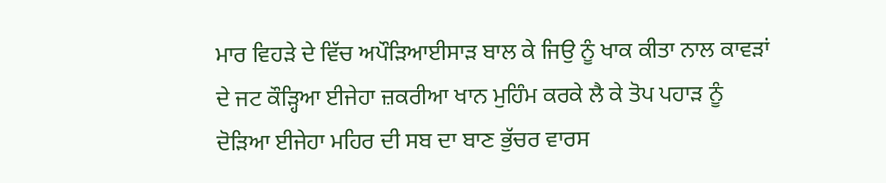ਮਾਰ ਵਿਹੜੇ ਦੇ ਵਿੱਚ ਅਪੌੜਿਆਈਸਾੜ ਬਾਲ ਕੇ ਜਿਉ ਨੂੰ ਖਾਕ ਕੀਤਾ ਨਾਲ ਕਾਵੜਾਂ ਦੇ ਜਟ ਕੌੜ੍ਹਿਆ ਈਜੇਹਾ ਜ਼ਕਰੀਆ ਖਾਨ ਮੁਹਿੰਮ ਕਰਕੇ ਲੈ ਕੇ ਤੋਪ ਪਹਾੜ ਨੂੰ ਦੋੜਿਆ ਈਜੇਹਾ ਮਹਿਰ ਦੀ ਸਬ ਦਾ ਬਾਣ ਭੁੱਚਰ ਵਾਰਸ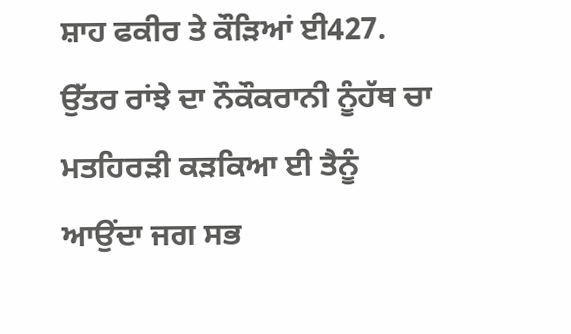ਸ਼ਾਹ ਫਕੀਰ ਤੇ ਕੌੜਿਆਂ ਈ427. ਉੱਤਰ ਰਾਂਝੇ ਦਾ ਨੌਕੌਕਰਾਨੀ ਨੂੰਹੱਥ ਚਾ ਮਤਹਿਰੜੀ ਕੜਕਿਆ ਈ ਤੈਨੂੰ ਆਉਂਦਾ ਜਗ ਸਭ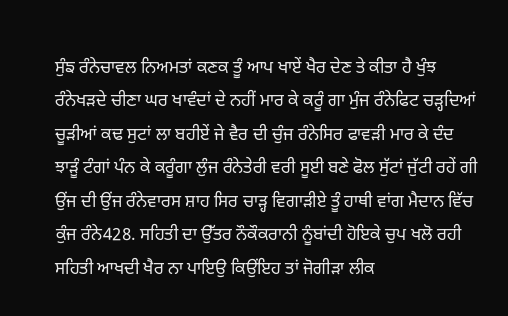ਸੁੰਙ ਰੰਨੇਚਾਵਲ ਨਿਅਮਤਾਂ ਕਣਕ ਤੂੰ ਆਪ ਖਾਏਂ ਖੈਰ ਦੇਣ ਤੇ ਕੀਤਾ ਹੈ ਖੁੰਝ ਰੰਨੇਖੜਦੇ ਚੀਣਾ ਘਰ ਖਾਵੰਦਾਂ ਦੇ ਨਹੀਂ ਮਾਰ ਕੇ ਕਰੂੰ ਗਾ ਮੁੰਜ ਰੰਨੇਫਿਟ ਚੜ੍ਹਦਿਆਂ ਚੂੜੀਆਂ ਕਢ ਸੁਟਾਂ ਲਾ ਬਹੀਏਂ ਜੇ ਵੈਰ ਦੀ ਚੁੰਜ ਰੰਨੇਸਿਰ ਫਾਵੜੀ ਮਾਰ ਕੇ ਦੰਦ ਝਾੜੂੰ ਟੰਗਾਂ ਪੰਨ ਕੇ ਕਰੂੰਗਾ ਲੁੰਜ ਰੰਨੇਤੇਰੀ ਵਰੀ ਸੂਈ ਬਣੇ ਫੋਲ ਸੁੱਟਾਂ ਜੁੱਟੀ ਰਹੇਂ ਗੀ ਉਂਜ ਦੀ ਉਂਜ ਰੰਨੇਵਾਰਸ ਸ਼ਾਹ ਸਿਰ ਚਾੜ੍ਹ ਵਿਗਾੜੀਏ ਤੂੰ ਹਾਥੀ ਵਾਂਗ ਮੈਦਾਨ ਵਿੱਚ ਕੁੰਜ ਰੰਨੇ428. ਸਹਿਤੀ ਦਾ ਉੱਤਰ ਨੌਕੌਕਰਾਨੀ ਨੂੰਬਾਂਦੀ ਹੋਇਕੇ ਚੁਪ ਖਲੋ ਰਹੀ ਸਹਿਤੀ ਆਖਦੀ ਖੈਰ ਨਾ ਪਾਇਉ ਕਿਉਂਇਹ ਤਾਂ ਜੋਗੀੜਾ ਲੀਕ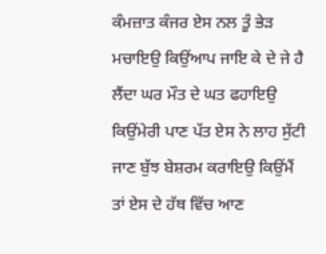ਕੰਮਜ਼ਾਤ ਕੰਜਰ ਏਸ ਨਲ ਤੂੰ ਭੇੜ ਮਚਾਇਉ ਕਿਉਂਆਪ ਜਾਇ ਕੇ ਦੇ ਜੇ ਹੈ ਲੈਂਦਾ ਘਰ ਮੌਤ ਦੇ ਘਤ ਫਹਾਇਉ ਕਿਉਂਮੇਰੀ ਪਾਣ ਪੱਤ ਏਸ ਨੇ ਲਾਹ ਸੁੱਟੀ ਜਾਣ ਬੁੱਝ ਬੇਸ਼ਰਮ ਕਰਾਇਉ ਕਿਉਂਮੈਂ ਤਾਂ ਏਸ ਦੇ ਹੱਥ ਵਿੱਚ ਆਣ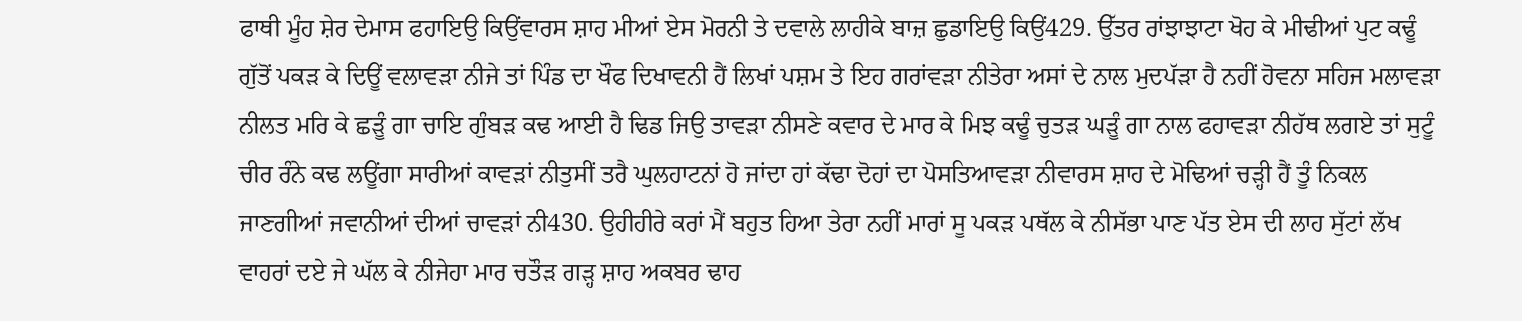ਫਾਥੀ ਮੂੰਹ ਸ਼ੇਰ ਦੇਮਾਸ ਫਹਾਇਉ ਕਿਉਂਵਾਰਸ ਸ਼ਾਹ ਮੀਆਂ ਏਸ ਮੋਰਨੀ ਤੇ ਦਵਾਲੇ ਲਾਹੀਕੇ ਬਾਜ਼ ਛੁਡਾਇਉ ਕਿਉਂ429. ਉੱਤਰ ਰਾਂਝਾਝਾਟਾ ਖੋਹ ਕੇ ਮੀਢੀਆਂ ਪੁਟ ਕਢੂੰ ਗੁੱਤੋਂ ਪਕੜ ਕੇ ਦਿਊਂ ਵਲਾਵੜਾ ਨੀਜੇ ਤਾਂ ਪਿੰਡ ਦਾ ਖੌਫ ਦਿਖਾਵਨੀ ਹੈਂ ਲਿਖਾਂ ਪਸ਼ਮ ਤੇ ਇਹ ਗਰਾਂਵੜਾ ਨੀਤੇਰਾ ਅਸਾਂ ਦੇ ਨਾਲ ਮੁਦਪੱੜਾ ਹੈ ਨਹੀਂ ਹੋਵਨਾ ਸਹਿਜ ਮਲਾਵੜਾ ਨੀਲਤ ਮਰਿ ਕੇ ਛੜੂੰ ਗਾ ਚਾਇ ਗੁੰਬੜ ਕਢ ਆਈ ਹੈ ਢਿਡ ਜਿਉ ਤਾਵੜਾ ਨੀਸਣੇ ਕਵਾਰ ਦੇ ਮਾਰ ਕੇ ਮਿਝ ਕਢੂੰ ਚੁਤੜ ਘੜੂੰ ਗਾ ਨਾਲ ਫਹਾਵੜਾ ਨੀਹੱਥ ਲਗਏ ਤਾਂ ਸੁਟੂੰ ਚੀਰ ਰੰਨੇ ਕਢ ਲਊਂਗਾ ਸਾਰੀਆਂ ਕਾਵੜਾਂ ਨੀਤੁਸੀਂ ਤਰੈ ਘੁਲਹਾਟਨਾਂ ਹੋ ਜਾਂਦਾ ਹਾਂ ਕੱਢਾ ਦੋਹਾਂ ਦਾ ਪੋਸਤਿਆਵੜਾ ਨੀਵਾਰਸ ਸ਼ਾਹ ਦੇ ਮੋਢਿਆਂ ਚੜ੍ਹੀ ਹੈਂ ਤੂੰ ਨਿਕਲ ਜਾਣਗੀਆਂ ਜਵਾਨੀਆਂ ਦੀਆਂ ਚਾਵੜਾਂ ਨੀ430. ਉਹੀਹੀਰੇ ਕਰਾਂ ਮੈਂ ਬਹੁਤ ਹਿਆ ਤੇਰਾ ਨਹੀਂ ਮਾਰਾਂ ਸੂ ਪਕੜ ਪਥੱਲ ਕੇ ਨੀਸੱਭਾ ਪਾਣ ਪੱਤ ਏਸ ਦੀ ਲਾਹ ਸੁੱਟਾਂ ਲੱਖ ਵਾਹਰਾਂ ਦਏ ਜੇ ਘੱਲ ਕੇ ਨੀਜੇਹਾ ਮਾਰ ਚਤੌੜ ਗੜ੍ਹ ਸ਼ਾਹ ਅਕਬਰ ਢਾਹ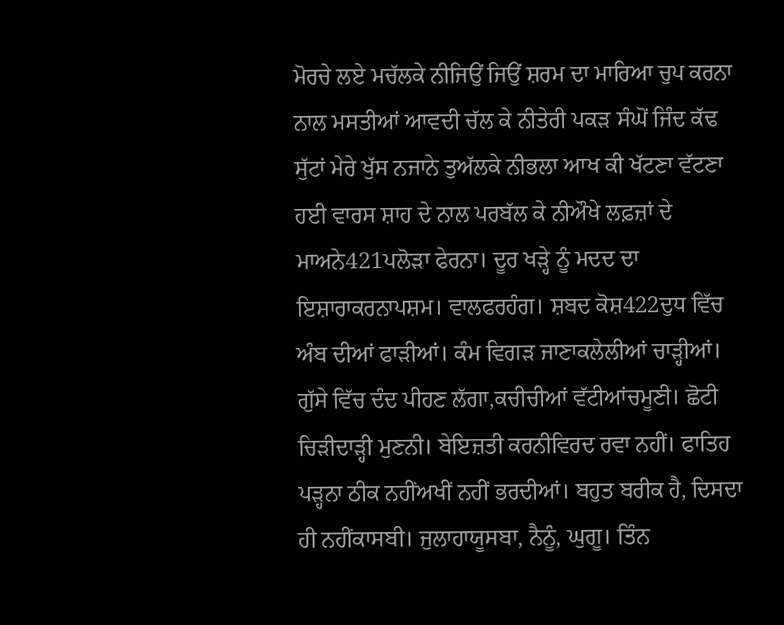ਮੋਰਚੇ ਲਏ ਮਚੱਲਕੇ ਨੀਜਿਉਂ ਜਿਉਂ ਸ਼ਰਮ ਦਾ ਮਾਰਿਆ ਚੁਪ ਕਰਨਾ ਨਾਲ ਮਸਤੀਆਂ ਆਵਦੀ ਚੱਲ ਕੇ ਨੀਤੇਰੀ ਪਕੜ ਸੰਘੋਂ ਜਿੰਦ ਕੱਢ ਸੁੱਟਾਂ ਮੇਰੇ ਖੁੱਸ ਨਜਾਨੇ ਤੁਅੱਲਕੇ ਨੀਭਲਾ ਆਖ ਕੀ ਖੱਟਣਾ ਵੱਟਣਾ ਹਈ ਵਾਰਸ ਸ਼ਾਹ ਦੇ ਨਾਲ ਪਰਬੱਲ ਕੇ ਨੀਔਖੇ ਲਫ਼ਜ਼ਾਂ ਦੇ ਮਾਅਨੇ421ਪਲੋੜਾ ਫੇਰਨਾ। ਦੂਰ ਖੜ੍ਹੇ ਨੂੰ ਮਦਦ ਦਾ ਇਸ਼ਾਰਾਕਰਨਾਪਸ਼ਮ। ਵਾਲਫਰਹੰਗ। ਸ਼ਬਦ ਕੋਸ਼422ਦੁਧ ਵਿੱਚ ਅੰਬ ਦੀਆਂ ਫਾੜੀਆਂ। ਕੰਮ ਵਿਗੜ ਜਾਣਾਕਲੇਲੀਆਂ ਚਾੜ੍ਹੀਆਂ। ਗੁੱਸੇ ਵਿੱਚ ਦੰਦ ਪੀਹਣ ਲੱਗਾ,ਕਚੀਚੀਆਂ ਵੱਟੀਆਂਚਮੂਣੀ। ਛੋਟੀ ਚਿੜੀਦਾੜ੍ਹੀ ਮੁਣਨੀ। ਬੇਇਜ਼ਤੀ ਕਰਨੀਵਿਰਦ ਰਵਾ ਨਹੀਂ। ਫਾਤਿਹ ਪੜ੍ਹਨਾ ਠੀਕ ਨਹੀਂਅਖੀਂ ਨਹੀਂ ਭਰਦੀਆਂ। ਬਹੁਤ ਬਰੀਕ ਹੈ, ਦਿਸਦਾ ਹੀ ਨਹੀਂਕਾਸਬੀ। ਜੁਲਾਹਾਯੂਸਬਾ, ਨੈਨੂੰ, ਘੁਗੂ। ਤਿੰਨ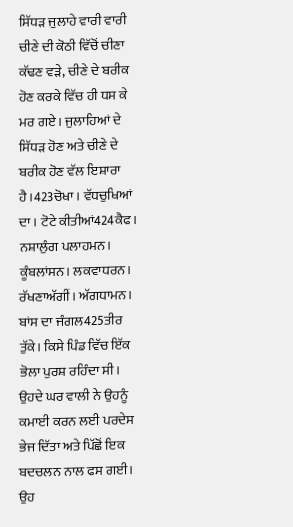ਸਿੱਧੜ ਜੁਲਾਹੇ ਵਾਰੀ ਵਾਰੀ ਚੀਣੇ ਦੀ ਕੋਠੀ ਵਿੱਚੋਂ ਚੀਣਾ ਕੱਢਣ ਵੜੇ, ਚੀਣੇ ਦੇ ਬਰੀਕ ਹੋਣ ਕਰਕੇ ਵਿੱਚ ਹੀ ਧਸ ਕੇ ਮਰ ਗਏ। ਜੁਲਾਹਿਆਂ ਦੇ ਸਿੱਧੜ ਹੋਣ ਅਤੇ ਚੀਣੇ ਦੇ ਬਰੀਕ ਹੋਣ ਵੱਲ ਇਸ਼ਾਰਾ ਹੈ।423ਚੋਖਾ। ਵੱਧਚੁਖਿਆਂ ਦਾ। ਟੋਟੇ ਕੀਤੀਆਂ424ਕੈਫ। ਨਸ਼ਾਲੁੰਗ ਪਲਾਹਮਨ। ਕੂੰਬਲਾਂਸਨ। ਲਕਵਾਧਰਨ। ਰੱਖਣਾਅੱਗੀਂ। ਅੱਗਧਾਮਨ। ਬਾਂਸ ਦਾ ਜੰਗਲ425ਤੀਰ ਤੁੱਕੇ। ਕਿਸੇ ਪਿੰਡ ਵਿੱਚ ਇੱਕ ਭੋਲਾ ਪੁਰਸ਼ ਰਹਿੰਦਾ ਸੀ। ਉਹਦੇ ਘਰ ਵਾਲੀ ਨੇ ਉਹਨੂੰ ਕਮਾਈ ਕਰਨ ਲਈ ਪਰਦੇਸ ਭੇਜ ਦਿੱਤਾ ਅਤੇ ਪਿੱਛੋਂ ਇਕ ਬਦਚਲਨ ਨਾਲ ਫਸ ਗਈ। ਉਹ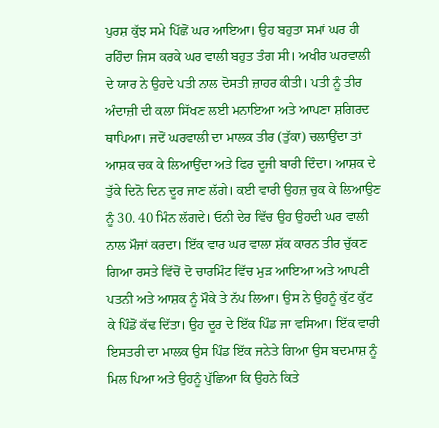ਪੁਰਸ਼ ਕੁੱਝ ਸਮੇ ਪਿੱਛੋਂ ਘਰ ਆਇਆ। ਉਹ ਬਹੁਤਾ ਸਮਾਂ ਘਰ ਹੀ ਰਹਿੰਦਾ ਜਿਸ ਕਰਕੇ ਘਰ ਵਾਲੀ ਬਹੁਤ ਤੰਗ ਸੀ। ਅਖੀਰ ਘਰਵਾਲੀ ਦੇ ਯਾਰ ਨੇ ਉਹਦੇ ਪਤੀ ਨਾਲ ਦੋਸਤੀ ਜ਼ਾਹਰ ਕੀਤੀ। ਪਤੀ ਨੂੰ ਤੀਰ ਅੰਦਾਜ਼ੀ ਦੀ ਕਲਾ ਸਿੱਖਣ ਲਈ ਮਨਾਇਆ ਅਤੇ ਆਪਣਾ ਸ਼ਗਿਰਦ ਥਾਪਿਆ। ਜਦੋਂ ਘਰਵਾਲੀ ਦਾ ਮਾਲਕ ਤੀਰ (ਤੁੱਕਾ) ਚਲਾਉਂਦਾ ਤਾਂ ਆਸ਼ਕ ਚਕ ਕੇ ਲਿਆਉਂਦਾ ਅਤੇ ਫਿਰ ਦੂਜੀ ਬਾਰੀ ਦਿੰਦਾ। ਆਸ਼ਕ ਦੇ ਤੁੱਕੇ ਦਿਨੋ ਦਿਨ ਦੂਰ ਜਾਣ ਲੱਗੇ। ਕਈ ਵਾਰੀ ਉਹਜ਼ ਚੁਕ ਕੇ ਲਿਆਉਣ ਨੂੰ 30. 40 ਮਿੰਨ ਲੱਗਦੇ। ਓਨੀ ਦੇਰ ਵਿੱਚ ਉਹ ਉਹਦੀ ਘਰ ਵਾਲੀ ਨਾਲ ਮੌਜਾਂ ਕਰਦਾ। ਇੱਕ ਵਾਰ ਘਰ ਵਾਲਾ ਸ਼ੱਕ ਕਾਰਨ ਤੀਰ ਚੁੱਕਣ ਗਿਆ ਰਸਤੇ ਵਿੱਚੋਂ ਦੋ ਚਾਰਮਿੰਟ ਵਿੱਚ ਮੁੜ ਆਇਆ ਅਤੇ ਆਪਣੀ ਪਤਨੀ ਅਤੇ ਆਸ਼ਕ ਨੂੰ ਮੌਕੇ ਤੇ ਨੱਪ ਲਿਆ। ਉਸ ਨੇ ਉਹਨੂੰ ਕੁੱਟ ਕੁੱਟ ਕੇ ਪਿੰਡੋਂ ਕੱਢ ਦਿੱਤਾ। ਉਹ ਦੂਰ ਦੇ ਇੱਕ ਪਿੰਡ ਜਾ ਵਸਿਆ। ਇੱਕ ਵਾਰੀ ਇਸਤਰੀ ਦਾ ਮਾਲਕ ਉਸ ਪਿੰਡ ਇੱਕ ਜਨੇਤੇ ਗਿਆ ਉਸ ਬਦਮਾਸ਼ ਨੂੰ ਮਿਲ ਪਿਆ ਅਤੇ ਉਹਨੂੰ ਪੁੱਛਿਆ ਕਿ ਉਹਨੇ ਕਿਤੇ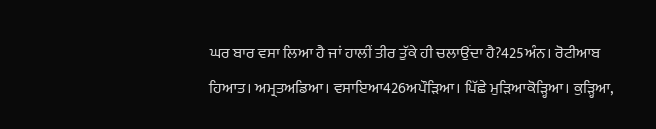ਘਰ ਬਾਰ ਵਸਾ ਲਿਆ ਹੈ ਜਾਂ ਹਾਲੀਂ ਤੀਰ ਤੁੱਕੇ ਹੀ ਚਲਾਉਂਦਾ ਹੈ?425ਅੰਨ। ਰੋਟੀਆਬ ਹਿਆਤ। ਅਮ੍ਰਤਅਡਿਆ। ਵਸਾਇਆ426ਅਪੌੜਿਆ। ਪਿੱਛੇ ਮੁੜਿਆਕੋੜ੍ਹਿਆ। ਕੁੜ੍ਹਿਆ,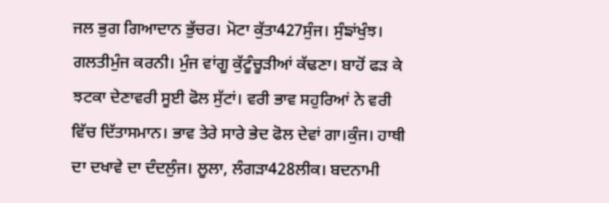ਜਲ ਭੁਗ ਗਿਆਦਾਨ ਭੁੱਚਰ। ਮੋਟਾ ਕੁੱਤਾ427ਸੁੰਜ। ਸੁੰਙਾਂਖੁੰਝ। ਗਲਤੀਮੁੰਜ ਕਰਨੀ। ਮੁੰਜ ਵਾਂਗੂ ਕੁੱਟੂੰਚੂੜੀਆਂ ਕੱਢਣਾ। ਬਾਹੋਂ ਫੜ ਕੇ ਝਟਕਾ ਦੇਣਾਵਰੀ ਸੂਈ ਫੋਲ ਸੁੱਟਾਂ। ਵਰੀ ਭਾਵ ਸਹੁਰਿਆਂ ਨੇ ਵਰੀ ਵਿੱਚ ਦਿੱਤਾਸਮਾਨ। ਭਾਵ ਤੇਰੇ ਸਾਰੇ ਭੇਦ ਫੋਲ ਦੇਵਾਂ ਗਾ।ਕੁੰਜ। ਹਾਥੀ ਦਾ ਦਖਾਵੇ ਦਾ ਦੰਦਲੁੰਜ। ਲੂਲਾ, ਲੰਗੜਾ428ਲੀਕ। ਬਦਨਾਮੀ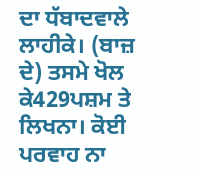ਦਾ ਧੱਬਾਦਵਾਲੇ ਲਾਹੀਕੇ। (ਬਾਜ਼ ਦੇ) ਤਸਮੇ ਖੋਲ ਕੇ429ਪਸ਼ਮ ਤੇ ਲਿਖਨਾ। ਕੋਈ ਪਰਵਾਹ ਨਾ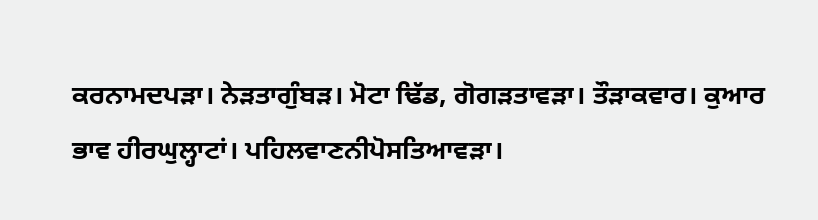ਕਰਨਾਮਦਪੜਾ। ਨੇੜਤਾਗੁੰਬੜ। ਮੋਟਾ ਢਿੱਡ, ਗੋਗੜਤਾਵੜਾ। ਤੌੜਾਕਵਾਰ। ਕੁਆਰ ਭਾਵ ਹੀਰਘੁਲ੍ਹਾਟਾਂ। ਪਹਿਲਵਾਣਨੀਪੋਸਤਿਆਵੜਾ।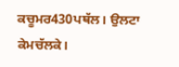ਕਚੂਮਰ430ਪਥੱਲ। ਉਲਟਾ ਕੇਮਚੱਲਕੇ।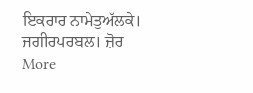ਇਕਰਾਰ ਨਾਮੇਤੁਅੱਲਕੇ। ਜਗੀਰਪਰਬਲ। ਜ਼ੋਰ
More